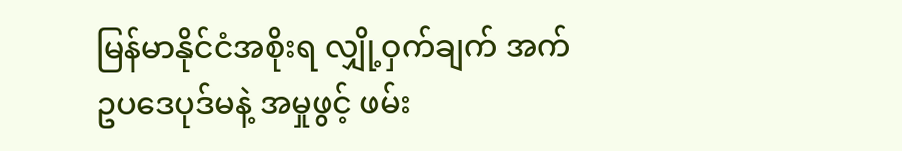မြန်မာနိုင်ငံအစိုးရ လျှို့ဝှက်ချက် အက်ဥပဒေပုဒ်မနဲ့ အမှုဖွင့် ဖမ်း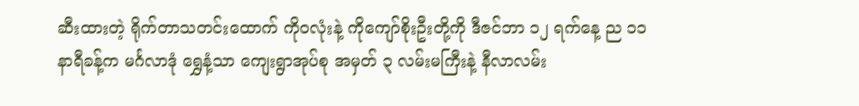ဆီးထားတဲ့ ရိုက်တာသတင်းထောက် ကိုဝလုံးနဲ့ ကိုကျော်စိုးဦးတို့ကို ဒီဇင်ဘာ ၁၂ ရက်နေ့ ည ၁၁ နာရီခန့်က မင်္ဂလာဒုံ ရွှေနံ့သာ ကျေးရွာအုပ်စု အမှတ် ၃ လမ်းမကြီးနဲ့ နီလာလမ်း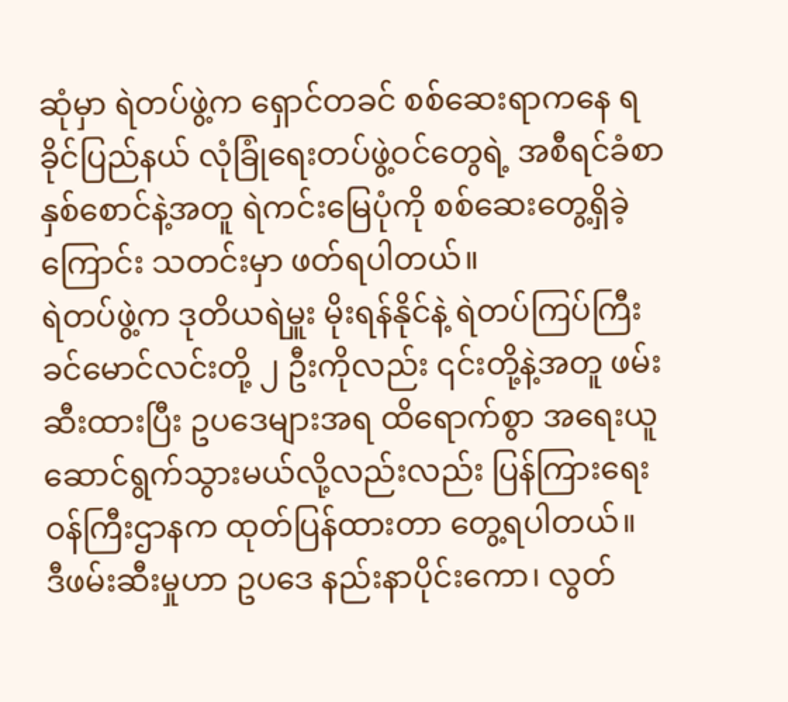ဆုံမှာ ရဲတပ်ဖွဲ့က ရှောင်တခင် စစ်ဆေးရာကနေ ရခိုင်ပြည်နယ် လုံခြုံရေးတပ်ဖွဲ့ဝင်တွေရဲ့ အစီရင်ခံစာ နှစ်စောင်နဲ့အတူ ရဲကင်းမြေပုံကို စစ်ဆေးတွေ့ရှိခဲ့ကြောင်း သတင်းမှာ ဖတ်ရပါတယ်။
ရဲတပ်ဖွဲ့က ဒုတိယရဲမှူး မိုးရန်နိုင်နဲ့ ရဲတပ်ကြပ်ကြီး ခင်မောင်လင်းတို့ ၂ ဦးကိုလည်း ၎င်းတို့နဲ့အတူ ဖမ်းဆီးထားပြီး ဥပဒေများအရ ထိရောက်စွာ အရေးယူ ဆောင်ရွက်သွားမယ်လို့လည်းလည်း ပြန်ကြားရေးဝန်ကြီးဌာနက ထုတ်ပြန်ထားတာ တွေ့ရပါတယ်။
ဒီဖမ်းဆီးမှုဟာ ဥပဒေ နည်းနာပိုင်းကော၊ လွတ်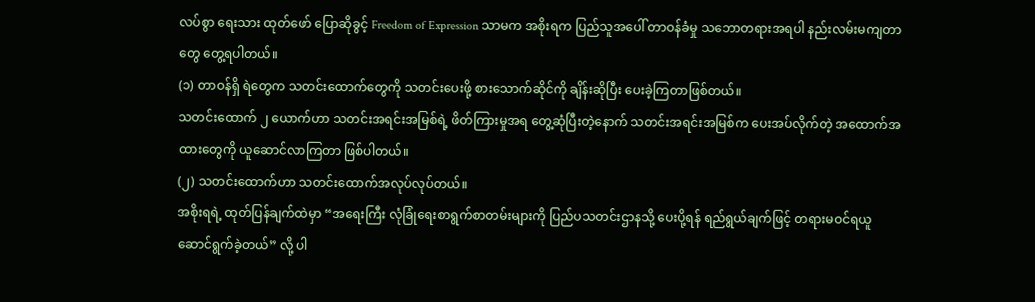လပ်စွာ ရေးသား ထုတ်ဖော် ပြောဆိုခွင့် Freedom of Expression သာမက အစိုးရက ပြည်သူအပေါ် တာဝန်ခံမှု သဘောတရားအရပါ နည်းလမ်းမကျတာတွေ တွေ့ရပါတယ်။
(၁) တာဝန်ရှိ ရဲတွေက သတင်းထောက်တွေကို သတင်းပေးဖို့ စားသောက်ဆိုင်ကို ချိန်းဆိုပြီး ပေးခဲ့ကြတာဖြစ်တယ်။
သတင်းထောက် ၂ ယောက်ဟာ သတင်းအရင်းအမြစ်ရဲ့ ဖိတ်ကြားမှုအရ တွေ့ဆုံပြီးတဲ့နောက် သတင်းအရင်းအမြစ်က ပေးအပ်လိုက်တဲ့ အထောက်အထားတွေကို ယူဆောင်လာကြတာ ဖြစ်ပါတယ်။
(၂) သတင်းထောက်ဟာ သတင်းထောက်အလုပ်လုပ်တယ်။
အစိုးရရဲ့ ထုတ်ပြန်ချက်ထဲမှာ “အရေးကြီး လုံခြုံရေးစာရွက်စာတမ်းများကို ပြည်ပသတင်းဌာနသို့ ပေးပို့ရန် ရည်ရွယ်ချက်ဖြင့် တရားမဝင်ရယူဆောင်ရွက်ခဲ့တယ်” လို့ ပါ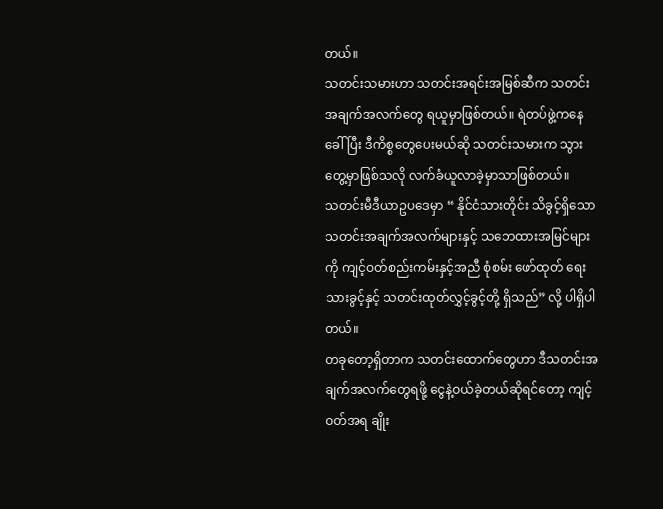တယ်။
သတင်းသမားဟာ သတင်းအရင်းအမြစ်ဆီက သတင်းအချက်အလက်တွေ ရယူမှာဖြစ်တယ်။ ရဲတပ်ဖွဲ့ကနေ ခေါ်ပြီး ဒီကိစ္စတွေပေးမယ်ဆို သတင်းသမားက သွားတွေ့မှာဖြစ်သလို လက်ခံယူလာခဲ့မှာသာဖြစ်တယ်။
သတင်းမီဒီယာဥပဒေမှာ “ နိုင်ငံသားတိုင်း သိခွင့်ရှိသော သတင်းအချက်အလက်များနှင့် သဘေထားအမြင်များကို ကျင့်ဝတ်စည်းကမ်းနှင့်အညီ စုံစမ်း ဖော်ထုတ် ရေးသားခွင့်နှင့် သတင်းထုတ်လွှင့်ခွင့်တို့ ရှိသည်” လို့ ပါရှိပါတယ်။
တခုတော့ရှိတာက သတင်းထောက်တွေဟာ ဒီသတင်းအချက်အလက်တွေရဖို့ ငွေနဲ့ဝယ်ခဲ့တယ်ဆိုရင်တော့ ကျင့်ဝတ်အရ ချိုး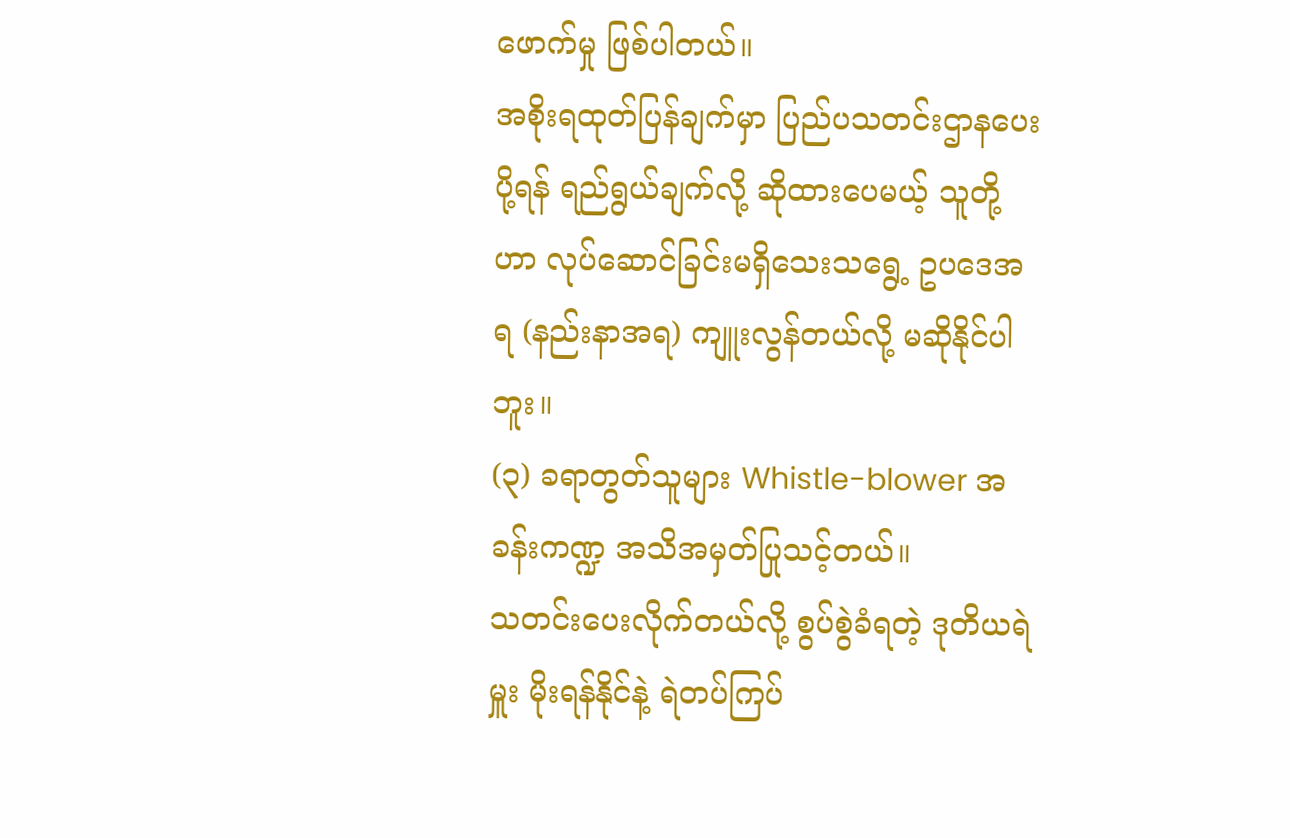ဖောက်မှု ဖြစ်ပါတယ်။
အစိုးရထုတ်ပြန်ချက်မှာ ပြည်ပသတင်းဌာနပေးပို့ရန် ရည်ရွယ်ချက်လို့ ဆိုထားပေမယ့် သူတို့ဟာ လုပ်ဆောင်ခြင်းမရှိသေးသရွေ့ ဥပဒေအရ (နည်းနာအရ) ကျူးလွန်တယ်လို့ မဆိုနိုင်ပါဘူး။
(၃) ခရာတွတ်သူများ Whistle-blower အခန်းကဏ္ဍ အသိအမှတ်ပြုသင့်တယ်။
သတင်းပေးလိုက်တယ်လို့ စွပ်စွဲခံရတဲ့ ဒုတိယရဲမှူး မိုးရန်နိုင်နဲ့ ရဲတပ်ကြပ်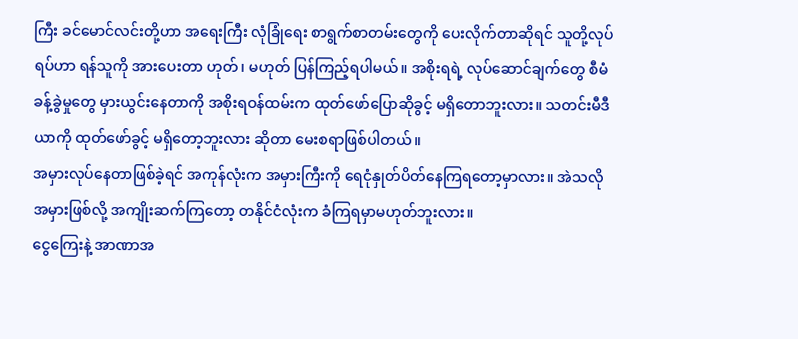ကြီး ခင်မောင်လင်းတို့ဟာ အရေးကြီး လုံခြုံရေး စာရွက်စာတမ်းတွေကို ပေးလိုက်တာဆိုရင် သူတို့လုပ်ရပ်ဟာ ရန်သူကို အားပေးတာ ဟုတ်၊ မဟုတ် ပြန်ကြည့်ရပါမယ်။ အစိုးရရဲ့ လုပ်ဆောင်ချက်တွေ စီမံခန့်ခွဲမှုတွေ မှားယွင်းနေတာကို အစိုးရဝန်ထမ်းက ထုတ်ဖော်ပြောဆိုခွင့် မရှိတောဘူးလား။ သတင်းမီဒီယာကို ထုတ်ဖော်ခွင့် မရှိတော့ဘူးလား ဆိုတာ မေးစရာဖြစ်ပါတယ်။
အမှားလုပ်နေတာဖြစ်ခဲ့ရင် အကုန်လုံးက အမှားကြီးကို ရေငုံနှုတ်ပိတ်နေကြရတော့မှာလား။ အဲသလို အမှားဖြစ်လို့ အကျိုးဆက်ကြတော့ တနိုင်ငံလုံးက ခံကြရမှာမဟုတ်ဘူးလား။
ငွေကြေးနဲ့ အာဏာအ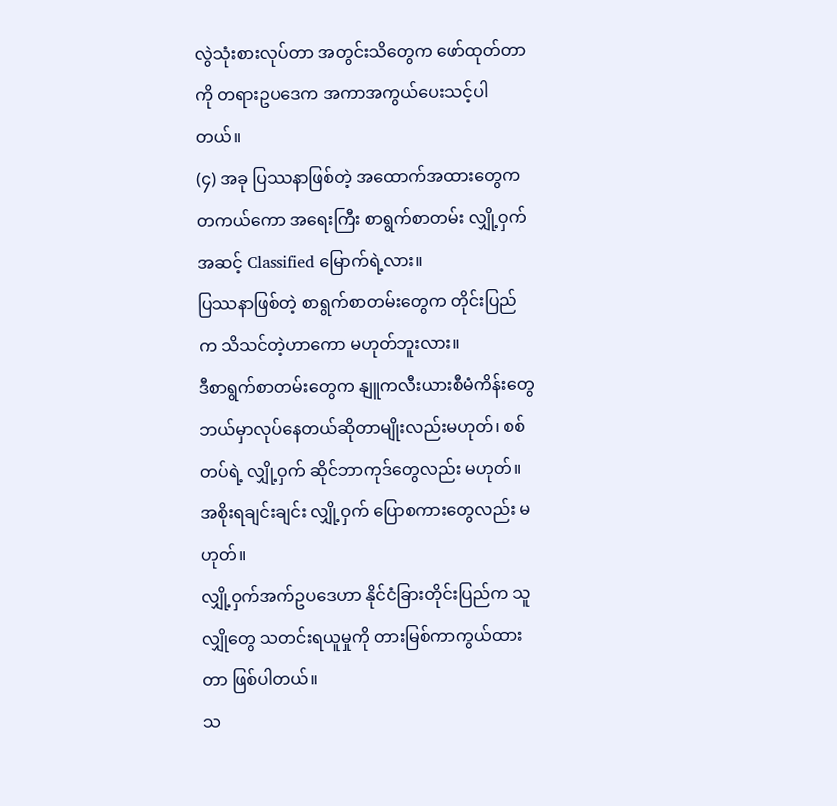လွဲသုံးစားလုပ်တာ အတွင်းသိတွေက ဖော်ထုတ်တာကို တရားဥပဒေက အကာအကွယ်ပေးသင့်ပါတယ်။
(၄) အခု ပြဿနာဖြစ်တဲ့ အထောက်အထားတွေက တကယ်ကော အရေးကြီး စာရွက်စာတမ်း လျှို့ဝှက် အဆင့် Classified မြောက်ရဲ့လား။
ပြဿနာဖြစ်တဲ့ စာရွက်စာတမ်းတွေက တိုင်းပြည်က သိသင်တဲ့ဟာကော မဟုတ်ဘူးလား။
ဒီစာရွက်စာတမ်းတွေက နျူကလီးယားစီမံကိန်းတွေ ဘယ်မှာလုပ်နေတယ်ဆိုတာမျိုးလည်းမဟုတ်၊ စစ်တပ်ရဲ့ လျှို့ဝှက် ဆိုင်ဘာကုဒ်တွေလည်း မဟုတ်။ အစိုးရချင်းချင်း လျှို့ဝှက် ပြောစကားတွေလည်း မဟုတ်။
လျှို့ဝှက်အက်ဥပဒေဟာ နိုင်ငံခြားတိုင်းပြည်က သူလျှိုတွေ သတင်းရယူမှုကို တားမြစ်ကာကွယ်ထားတာ ဖြစ်ပါတယ်။
သ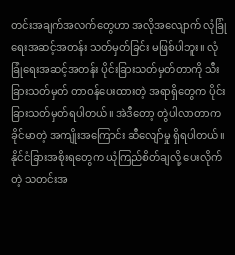တင်းအချက်အလက်တွေဟာ အလိုအလျောက် လုံခြုံရေးအဆင့်အတန်း သတ်မှတ်ခြင်း မဖြစ်ပါဘူး။ လုံခြုံရေးအဆင့်အတန်း ပိုင်းခြားသတ်မှတ်တာကို သီးခြားသတ်မှတ် တာဝန်ပေးထားတဲ့ အရာရှိတွေက ပိုင်းခြားသတ်မှတ်ရပါတယ်။ အဲဒီတော့ တွဲပါလာတာက ခိုင်မာတဲ့ အကျိုးအကြောင်း ဆီလျော်မှု ရှိရပါတယ်။
နိုင်ငံခြားအစိုးရတွေက ယုံကြည်စိတ်ချလို့ ပေးလိုက်တဲ့ သတင်းအ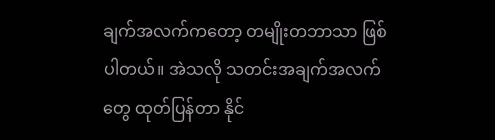ချက်အလက်ကတော့ တမျိုးတဘာသာ ဖြစ်ပါတယ်။ အဲသလို သတင်းအချက်အလက်တွေ ထုတ်ပြန်တာ နိုင်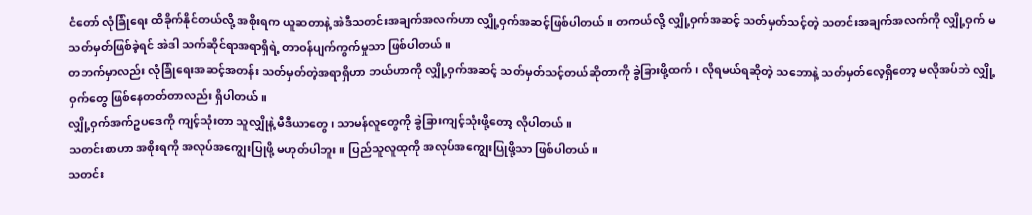ငံတော် လုံခြုံရေး ထိခိုက်နိုင်တယ်လို့ အစိုးရက ယူဆတာနဲ့ အဲဒီသတင်းအချက်အလက်ဟာ လျှို့ဝှက်အဆင့်ဖြစ်ပါတယ်။ တကယ်လို့ လျှို့ဝှက်အဆင့် သတ်မှတ်သင့်တဲ့ သတင်းအချက်အလက်ကို လျှို့ဝှက် မသတ်မှတ်ဖြစ်ခဲ့ရင် အဲဒါ သက်ဆိုင်ရာအရာရှိရဲ့ တာဝန်ပျက်ကွက်မှုသာ ဖြစ်ပါတယ်။
တဘက်မှာလည်း လုံခြုံရေးအဆင့်အတန်း သတ်မှတ်တဲ့အရာရှိဟာ ဘယ်ဟာကို လျှို့ဝှက်အဆင့် သတ်မှတ်သင့်တယ်ဆိုတာကို ခွဲခြားဖို့ထက်၊ လိုရမယ်ရဆိုတဲ့ သဘောနဲ့ သတ်မှတ်လေ့ရှိတော့ မလိုအပ်ဘဲ လျှို့ဝှက်တွေ ဖြစ်နေတတ်တာလည်း ရှိပါတယ်။
လျှို့ဝှက်အက်ဥပဒေကို ကျင့်သုံးတာ သူလျှိုနဲ့ မီဒီယာတွေ၊ သာမန်လူတွေကို ခွဲခြားကျင့်သုံးဖို့တော့ လိုပါတယ်။
သတင်းစာဟာ အစိုးရကို အလုပ်အကျွေးပြုဖို့ မဟုတ်ပါဘူး။ ပြည်သူလူထုကို အလုပ်အကျွေးပြုဖို့သာ ဖြစ်ပါတယ်။
သတင်း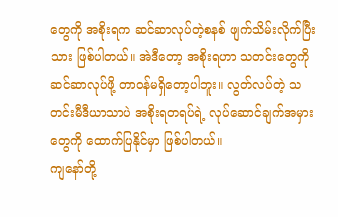တွေကို အစိုးရက ဆင်ဆာလုပ်တဲ့စနစ် ဖျက်သိမ်းလိုက်ပြီးသား ဖြစ်ပါတယ်။ အဲဒီတော့ အစိုးရဟာ သတင်းတွေကို ဆင်ဆာလုပ်ဖို့ တာဝန်မရှိတော့ပါဘူး။ လွတ်လပ်တဲ့ သတင်းမီဒီယာသာပဲ အစိုးရတရပ်ရဲ့ လုပ်ဆောင်ချက်အမှားတွေကို ထောက်ပြနိုင်မှာ ဖြစ်ပါတယ်။
ကျနော်တို့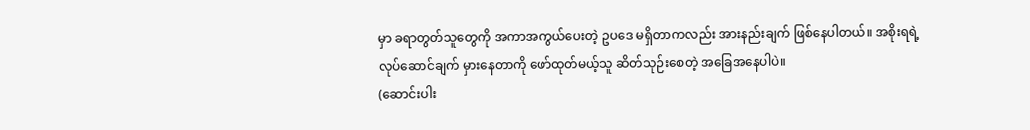မှာ ခရာတွတ်သူတွေကို အကာအကွယ်ပေးတဲ့ ဥပဒေ မရှိတာကလည်း အားနည်းချက် ဖြစ်နေပါတယ်။ အစိုးရရဲ့ လုပ်ဆောင်ချက် မှားနေတာကို ဖော်ထုတ်မယ့်သူ ဆိတ်သုဉ်းစေတဲ့ အခြေအနေပါပဲ။
(ဆောင်းပါး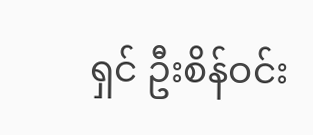ရှင် ဦးစိန်ဝင်း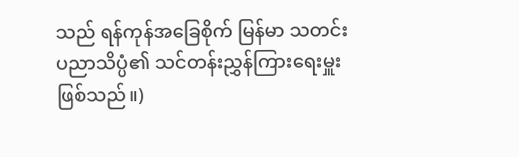သည် ရန်ကုန်အခြေစိုက် မြန်မာ သတင်းပညာသိပ္ပံ၏ သင်တန်းညွှန်ကြားရေးမှူး ဖြစ်သည်။)